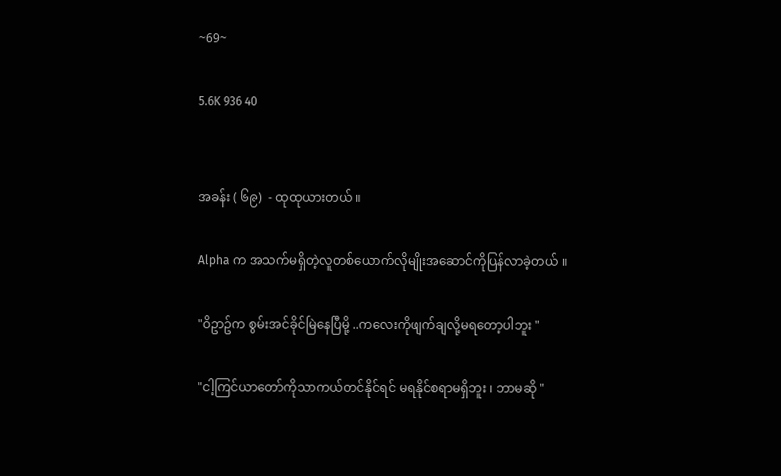~69~

5.6K 936 40


အခန်း ( ၆၉)  - ထုထုယားတယ် ။

Alpha က အသက်မရှိတဲ့လူတစ်ယောက်လိုမျိုးအဆောင်ကိုပြန်လာခဲ့တယ် ။

"ဝိဥာဥ်က စွမ်းအင်ခိုင်မြဲနေပြီမို့ ..ကလေးကိုဖျက်ချလို့မရတော့ပါဘူး "

"ငါ့ကြင်ယာတော်ကိုသာကယ်တင်နိုင်ရင် မရနိုင်စရာမရှိဘူး ၊ ဘာမဆို "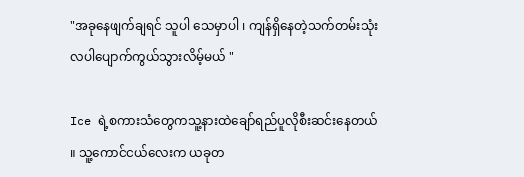"အခုနေဖျက်ချရင် သူပါ သေမှာပါ ၊ ကျန်ရှိနေတဲ့သက်တမ်းသုံးလပါပျောက်ကွယ်သွားလိမ့်မယ် "

Ice ရဲ့စကားသံတွေကသူ့နားထဲချော်ရည်ပူလိုစီးဆင်းနေတယ် ။ သူ့ကောင်ငယ်လေးက ယခုတ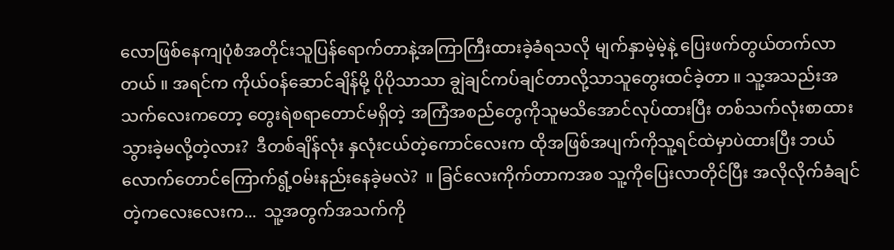လောဖြစ်နေကျပုံစံအတိုင်းသူပြန်ရောက်တာနဲ့အကြာကြီးထားခဲ့ခံရသလို မျက်နှာမဲ့မဲ့နဲ့ ပြေးဖက်တွယ်တက်လာတယ် ။ အရင်က ကိုယ်ဝန်ဆောင်ချိန်မို့ ပိုပိုသာသာ ချွဲချင်ကပ်ချင်တာလို့သာသူတွေးထင်ခဲ့တာ ။ သူ့အသည်းအသက်လေးကတော့ တွေးရဲစရာတောင်မရှိတဲ့ အကြံအစည်တွေကိုသူမသိအောင်လုပ်ထားပြီး တစ်သက်လုံးစာထားသွားခဲ့မလို့တဲ့လား?  ဒီတစ်ချိန်လုံး နှလုံးငယ်တဲ့ကောင်လေးက ထိုအဖြစ်အပျက်ကိုသူ့ရင်ထဲမှာပဲထားပြီး ဘယ်လောက်တောင်ကြောက်ရွံ့ဝမ်းနည်းနေခဲ့မလဲ?  ။ ခြင်လေးကိုက်တာကအစ သူ့ကိုပြေးလာတိုင်ပြီး အလိုလိုက်ခံချင်တဲ့ကလေးလေးက...  သူ့အတွက်အသက်ကို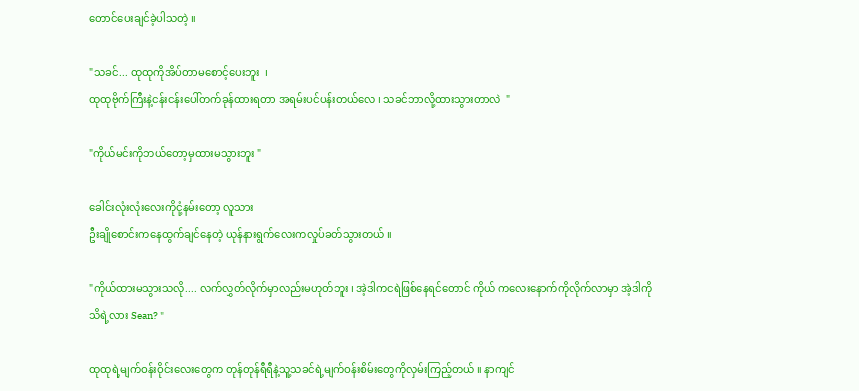တောင်ပေးချင်ခဲ့ပါသတဲ့ ။

"သခင်... ထုထုကိုအိပ်တာမစောင့်ပေးဘူး  ၊
ထုထုဗိုက်ကြီးနဲ့ငန်းငန်းပေါ်တက်ခုန်ထားရတာ အရမ်းပင်ပန်းတယ်လေ ၊ သခင်ဘာလို့ထားသွားတာလဲ  "

"ကိုယ်မင်းကိုဘယ်တော့မှထားမသွားဘူး "

ခေါင်းလုံးလုံးလေးကိုငုံ့နမ်းတော့ လူသား
ဦးချိုစောင်းကနေထွက်ချင်နေတဲ့ ယုန်နားရွက်လေးကလှုပ်ခတ်သွားတယ် ။

"ကိုယ်ထားမသွားသလို.... လက်လွှတ်လိုက်မှာလည်းမဟုတ်ဘူး ၊ အဲ့ဒါကငရဲဖြစ်နေရင်တောင် ကိုယ် ကလေးနောက်ကိုလိုက်လာမှာ အဲ့ဒါကို
သိရဲ့လား Sean? "

ထုထုရဲ့မျက်ဝန်းဝိုင်းလေးတွေက တုန်တုန်ရီရီနဲ့သူ့သခင်ရဲ့မျက်ဝန်းစိမ်းတွေကိုလှမ်းကြည့်တယ် ။ နာကျင်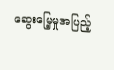ဆွေးမြေ့မှုအပြည့်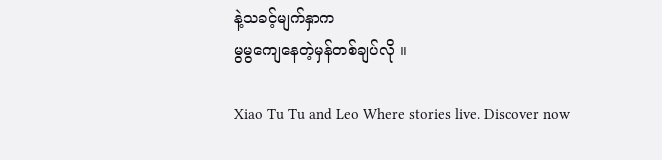နဲ့သခင့်မျက်နှာက
မွမွကျေနေတဲ့မှန်တစ်ချပ်လို ။

Xiao Tu Tu and Leo Where stories live. Discover now